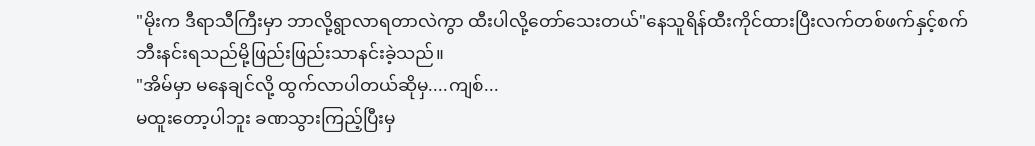"မိုးက ဒီရာသီကြီးမှာ ဘာလို့ရွာလာရတာလဲကွာ ထီးပါလို့တော်သေးတယ်"နေသူရိန်ထီးကိုင်ထားပြီးလက်တစ်ဖက်နှင့်စက်ဘီးနင်းရသည်မို့ဖြည်းဖြည်းသာနင်းခဲ့သည်။
"အိမ်မှာ မနေချင်လို့ ထွက်လာပါတယ်ဆိုမှ....ကျစ်...
မထူးတော့ပါဘူး ခဏသွားကြည့်ပြီးမှ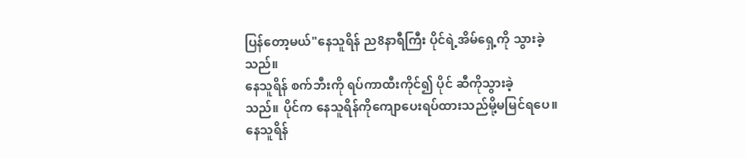ပြန်တော့မယ်"နေသူရိန် ည8နာရီကြီး ပိုင်ရဲ့အိမ်ရှေ့ကို သွားခဲ့သည်။
နေသူရိန် စက်ဘီးကို ရပ်ကာထီးကိုင်၍ ပိုင် ဆီကိုသွားခဲ့
သည်။ ပိုင်က နေသူရိန်ကိုကျောပေးရပ်ထားသည်မို့မမြင်ရပေ။ နေသူရိန်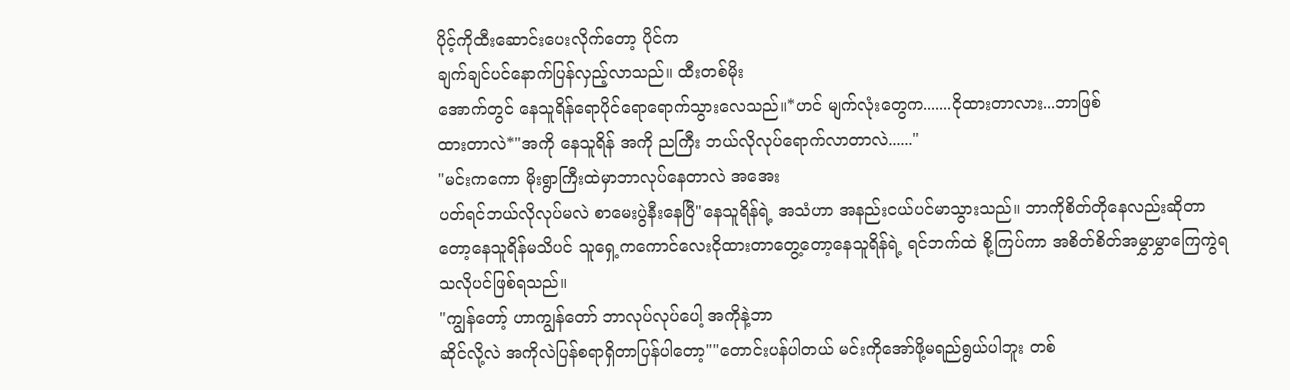ပိုင့်ကိုထီးဆောင်းပေးလိုက်တော့ ပိုင်က
ချက်ချင်ပင်နောက်ပြန်လှည့်လာသည်။ ထီးတစ်မိုး
အောက်တွင် နေသူရိန်ရောပိုင်ရောရောက်သွားလေသည်။*ဟင် မျက်လုံးတွေက.......ငိုထားတာလား...ဘာဖြစ်
ထားတာလဲ*"အကို နေသူရိန် အကို ညကြီး ဘယ်လိုလုပ်ရောက်လာတာလဲ......"
"မင်းကကော မိုးရွာကြီးထဲမှာဘာလုပ်နေတာလဲ အအေး
ပတ်ရင်ဘယ်လိုလုပ်မလဲ စာမေးပွဲနီးနေပြီ"နေသူရိန်ရဲ့ အသံဟာ အနည်းငယ်ပင်မာသွားသည်။ ဘာကိုစိတ်တိုနေလည်းဆိုတာတော့နေသူရိန်မသိပင် သူရှေ့ကကောင်လေးငိုထားတာတွေ့တော့နေသူရိန်ရဲ့ ရင်ဘက်ထဲ စို့ကြပ်ကာ အစိတ်စိတ်အမွှာမွှာကြေကွဲရသလိုပင်ဖြစ်ရသည်။
"ကျွန်တော့် ဟာကျွန်တော် ဘာလုပ်လုပ်ပေါ့ အကိုနဲ့ဘာ
ဆိုင်လို့လဲ အကိုလဲပြန်စရာရှိတာပြန်ပါတော့""တောင်းပန်ပါတယ် မင်းကိုအော်ဖို့မရည်ရွယ်ပါဘူး တစ်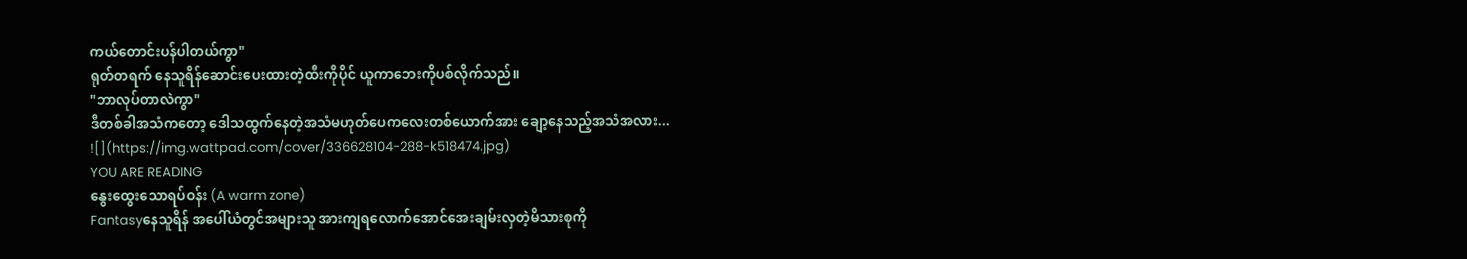ကယ်တောင်းပန်ပါတယ်ကွာ"
ရုတ်တရက် နေသူရိန်ဆောင်းပေးထားတဲ့ထီးကိုပိုင် ယူကာဘေးကိုပစ်လိုက်သည်။
"ဘာလုပ်တာလဲကွာ"
ဒီတစ်ခါအသံကတော့ ဒေါသထွက်နေတဲ့အသံမဟုတ်ပေကလေးတစ်ယောက်အား ချော့နေသည့်အသံအလား...
![](https://img.wattpad.com/cover/336628104-288-k518474.jpg)
YOU ARE READING
နွေးထွေးသောရပ်ဝန်း (A warm zone)
Fantasyနေသူရိန် အပေါ်ယံတွင်အများသူ အားကျရလောက်အောင်အေးချမ်းလှတဲ့မိသားစုကို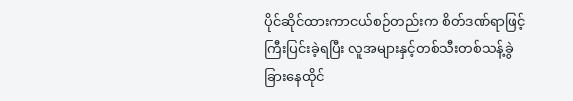ပိုင်ဆိုင်ထားကာငယ်စဉ်တည်းက စိတ်ဒဏ်ရာဖြင့်ကြီးပြင်းခဲ့ရပြီး လူအများနှင့်တစ်သီးတစ်သန့်ခွဲခြားနေထိုင်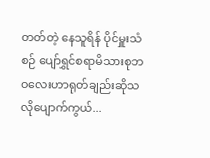တတ်တဲ့ နေသူရိန် ပိုင်မှူးသံစဉ် ပျော်ရွှင်စရာမိသားစုဘဝလေးဟာရုတ်ချည်းဆိုသလိုပျောက်ကွယ်...